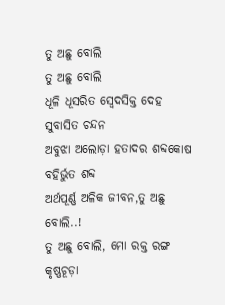ତୁ ଅଛୁ ବୋଲି
ତୁ ଅଛୁ ବୋଲି
ଧୂଳି ଧୂସରିତ ସ୍ବେଦସିକ୍ତ ଦେହ ସୁବାସିତ ଚନ୍ଦନ
ଅବୁଝା ଅଲୋଡ଼ା ହତାଦର ଶବ୍ଦକୋଷ ବହିର୍ଭୁତ ଶବ୍ଦ
ଅର୍ଥପୂର୍ଣ୍ଣ ଅଳିକ ଜୀବନ,ତୁ ଅଛୁ ବୋଲି..!
ତୁ ଅଛୁ ବୋଲି, ମୋ ରକ୍ତ ରଙ୍ଗ କୃଷ୍ଣଚୂଡ଼ା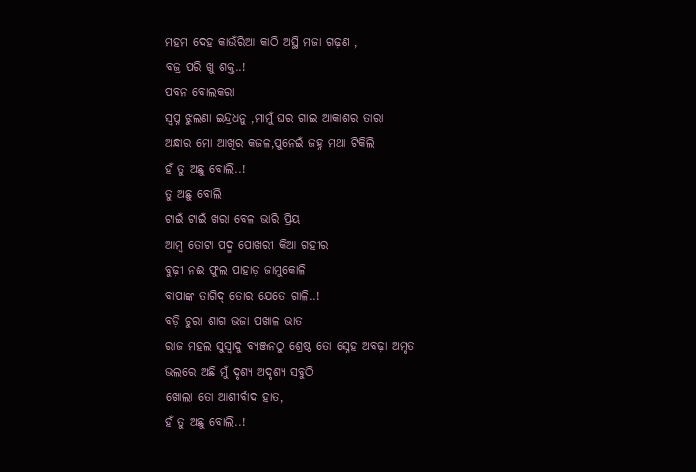ମହମ ଦେହ କାଉଁରିଆ କାଠି ଅସ୍ଥି ମଜା ଗଢ଼ଣ ,
ବଜ୍ର ପରି ଖୁ ଶକ୍ତ..!
ପବନ ବୋଲକରା
ସ୍ୱପ୍ନ ଝୁଲଣା ଇନ୍ଦ୍ରଧନୁ ,ମାମୁଁ ଘର ଗାଇ ଆକାଶର ତାରା
ଅନ୍ଧାର ମୋ ଆଖିର କଜଳ,ପୁନେଇଁ ଜହ୍ନ ମଥା ଟିକିଲି
ହଁ ତୁ ଅଛୁ ବୋଲି..!
ତୁ ଅଛୁ ବୋଲି
ଟାଇଁ ଟାଇଁ ଖରା ବେଳ ଭାରି ପ୍ରିୟ
ଆମ୍ବ ତୋଟା ପଦ୍ମ ପୋଖରୀ କିଆ ଗହୀର
ବୁଢ଼ୀ ନଈ ଫୁଲ ପାହାଡ଼ ଜାମୁକୋଳି
ବାପାଙ୍କ ତାଗିଦ୍ ତୋର ଯେତେ ଗାଳି..!
ବଡ଼ି ଚୁରା ଶାଗ ଭଜା ପଖାଳ ଭାତ
ରାଜ ମହଲ ସୁସ୍ୱାଦୁ ବ୍ୟଞ୍ଜନଠୁ ଶ୍ରେଷ୍ଠ ତୋ ସ୍ନେହ ଅବଢ଼ା ଅମୃତ
ଭଲରେ ଅଛି ମୁଁ ଦୃଶ୍ୟ ଅଦୃଶ୍ୟ ସବୁଠି
ଖୋଲା ତୋ ଆଶୀର୍ବାଦ ହାତ,
ହଁ ତୁ ଅଛୁ ବୋଲି..!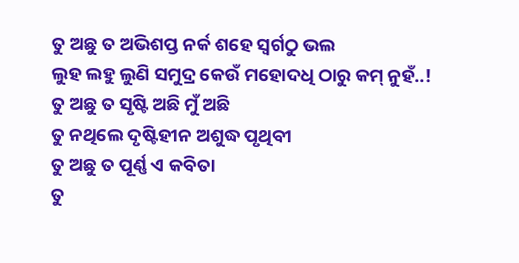ତୁ ଅଛୁ ତ ଅଭିଶପ୍ତ ନର୍କ ଶହେ ସ୍ୱର୍ଗଠୁ ଭଲ
ଲୁହ ଲହୁ ଲୁଣି ସମୁଦ୍ର କେଉଁ ମହୋଦଧି ଠାରୁ କମ୍ ନୁହଁ..!
ତୁ ଅଛୁ ତ ସୃଷ୍ଟି ଅଛି ମୁଁ ଅଛି
ତୁ ନଥିଲେ ଦୃଷ୍ଟିହୀନ ଅଶୁଦ୍ଧ ପୃଥିବୀ
ତୁ ଅଛୁ ତ ପୂର୍ଣ୍ଣ ଏ କବିତା
ତୁ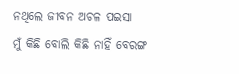ନଥିଲେ ଜୀବନ ଅଚଳ ପଇସା
ମୁଁ କିଛି ବୋଲି କିଛି ନାହିଁ ବେରଙ୍ଗ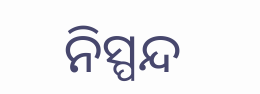ନିସ୍ପନ୍ଦ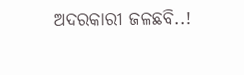ଅଦରକାରୀ ଜଳଛବି..!